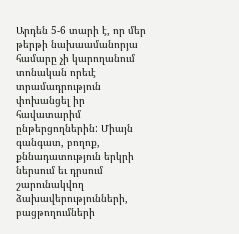Արդեն 5-6 տարի է, որ մեր թերթի նախաամանորյա համարը չի կարողանում տոնական որեւէ տրամադրություն փոխանցել իր հավատարիմ ընթերցողներին: Միայն գանգատ, բողոք, քննադատություն երկրի ներսում եւ դրսում շարունակվող ձախավերությունների, բացթողումների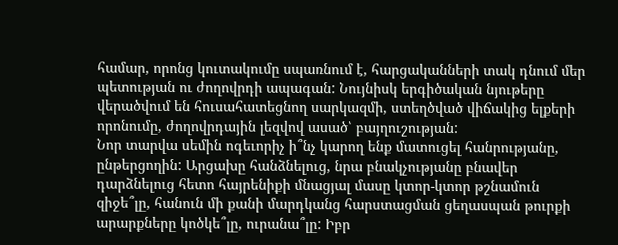համար, որոնց կուտակումը սպառնում է, հարցականների տակ դնում մեր պետության ու ժողովրդի ապագան: Նույնիսկ երգիծական նյութերը վերածվում են հուսահատեցնող սարկազմի, ստեղծված վիճակից ելքերի որոնումը, ժողովրդային լեզվով ասած՝ բայղուշության:
Նոր տարվա սեմին ոգեւորիչ ի՞նչ կարող ենք մատուցել հանրությանը, ընթերցողին: Արցախը հանձնելուց, նրա բնակչությանը բնավեր դարձնելուց հետո հայրենիքի մնացյալ մասը կտոր-կտոր թշնամուն զիջե՞լը, հանուն մի քանի մարդկանց հարստացման ցեղասպան թուրքի արարքները կոծկե՞լը, ուրանա՞լը: Իբր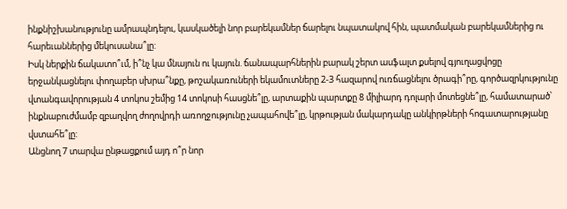ինքնիշխանությունը ամրապնդելու, կասկածելի նոր բարեկամներ ճարելու նպատակով հին, պատմական բարեկամներից ու հարեւաններից մեկուսանա՞լը:
Իսկ ներքին ճակատո՞ւմ, ի՞նչ կա մնայուն ու կայուն. ճանապարհներին բարակ շերտ ասֆալտ քսելով գյուղացվոցը երջանկացնելու փողաբեր սխրա՞նքը, թոշակառուների եկամուտները 2-3 հազարով ուռճացնելու ծրագի՞րը, գործազրկությունը վտանգավորության 4 տոկոս շեմից 14 տոկոսի հասցնե՞լը, արտաքին պարտքը 8 միլիարդ դոլարի մոտեցնե՞լը, համատարած՝ ինքնաբուժմամբ զբաղվող ժողովրդի առողջությունը չապահովե՞լը, կրթության մակարդակը անկիրթների հոգատարությանը վստահե՞լը:
Անցնող 7 տարվա ընթացքում այդ ո՞ր նոր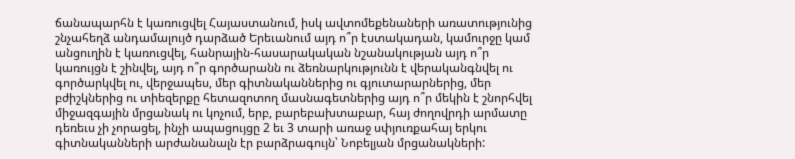ճանապարհն է կառուցվել Հայաստանում, իսկ ավտոմեքենաների առատությունից շնչահեղձ անդամալույծ դարձած Երեւանում այդ ո՞ր էստակադան, կամուրջը կամ անցուղին է կառուցվել, հանրային-հասարակական նշանակության այդ ո՞ր կառույցն է շինվել, այդ ո՞ր գործարանն ու ձեռնարկությունն է վերականգնվել ու գործարկվել ու, վերջապես, մեր գիտնականներից ու գյուտարարներից, մեր բժիշկներից ու տիեզերքը հետազոտող մասնագետներից այդ ո՞ր մեկին է շնորհվել միջազգային մրցանակ ու կոչում, երբ, բարեբախտաբար, հայ ժողովրդի արմատը դեռեւս չի չորացել, ինչի ապացույցը 2 եւ 3 տարի առաջ սփյուռքահայ երկու գիտնականների արժանանալն էր բարձրագույն՝ Նոբելյան մրցանակների: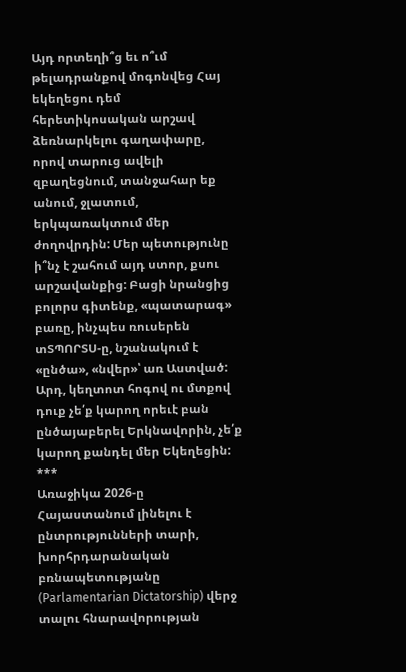Այդ որտեղի՞ց եւ ո՞ւմ թելադրանքով մոգոնվեց Հայ եկեղեցու դեմ հերետիկոսական արշավ ձեռնարկելու գաղափարը, որով տարուց ավելի զբաղեցնում, տանջահար եք անում, ջլատում, երկպառակտում մեր ժողովրդին: Մեր պետությունը ի՞նչ է շահում այդ ստոր, քսու արշավանքից: Բացի նրանցից բոլորս գիտենք, «պատարագ» բառը, ինչպես ռուսերեն տՏՊՈՐՏՍ-ը, նշանակում է «ընծա», «նվեր»՝ առ Աստված: Արդ, կեղտոտ հոգով ու մտքով դուք չե՛ք կարող որեւէ բան ընծայաբերել Երկնավորին, չե՛ք կարող քանդել մեր Եկեղեցին:
***
Առաջիկա 2026-ը Հայաստանում լինելու է ընտրությունների տարի, խորհրդարանական բռնապետությանը (Parlamentarian Dictatorship) վերջ տալու հնարավորության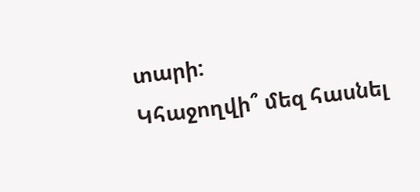տարի:
Կհաջողվի՞ մեզ հասնել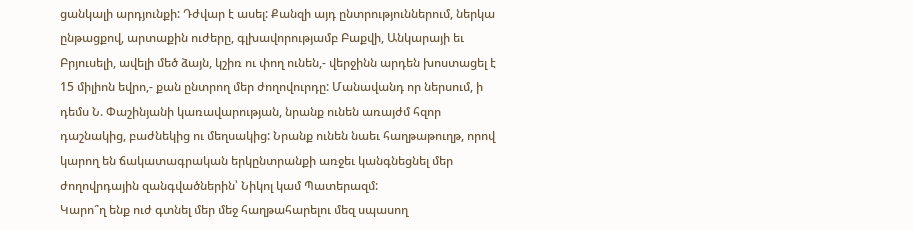ցանկալի արդյունքի: Դժվար է ասել: Քանզի այդ ընտրություններում, ներկա ընթացքով, արտաքին ուժերը, գլխավորությամբ Բաքվի, Անկարայի եւ Բրյուսելի, ավելի մեծ ձայն, կշիռ ու փող ունեն,- վերջինն արդեն խոստացել է 15 միլիոն եվրո,- քան ընտրող մեր ժողովուրդը: Մանավանդ որ ներսում, ի դեմս Ն. Փաշինյանի կառավարության, նրանք ունեն առայժմ հզոր դաշնակից, բաժնեկից ու մեղսակից: Նրանք ունեն նաեւ հաղթաթուղթ, որով կարող են ճակատագրական երկընտրանքի առջեւ կանգնեցնել մեր ժողովրդային զանգվածներին՝ Նիկոլ կամ Պատերազմ:
Կարո՞ղ ենք ուժ գտնել մեր մեջ հաղթահարելու մեզ սպասող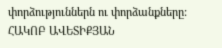փորձություններն ու փորձանքները:
ՀԱԿՈԲ ԱՎԵՏԻՔՅԱՆ